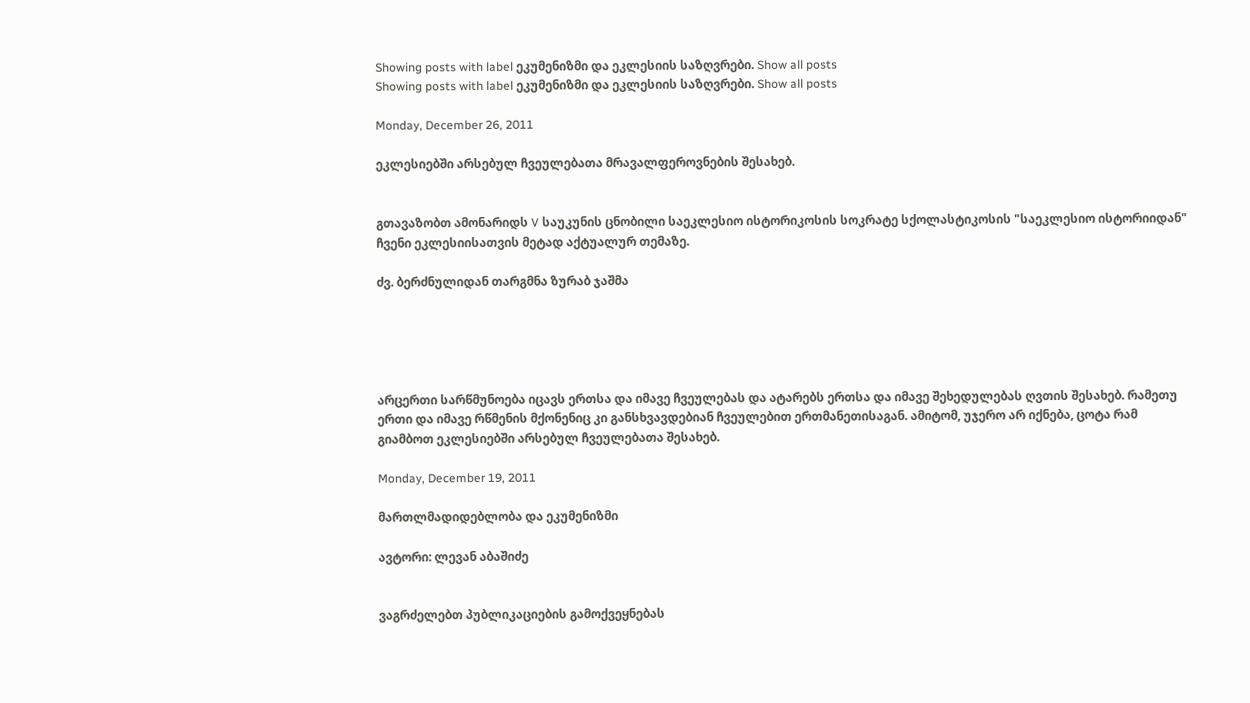Showing posts with label ეკუმენიზმი და ეკლესიის საზღვრები. Show all posts
Showing posts with label ეკუმენიზმი და ეკლესიის საზღვრები. Show all posts

Monday, December 26, 2011

ეკლესიებში არსებულ ჩვეულებათა მრავალფეროვნების შესახებ.


გთავაზობთ ამონარიდს V საუკუნის ცნობილი საეკლესიო ისტორიკოსის სოკრატე სქოლასტიკოსის "საეკლესიო ისტორიიდან" ჩვენი ეკლესიისათვის მეტად აქტუალურ თემაზე.

ძვ. ბერძნულიდან თარგმნა ზურაბ ჯაშმა





არცერთი სარწმუნოება იცავს ერთსა და იმავე ჩვეულებას და ატარებს ერთსა და იმავე შეხედულებას ღვთის შესახებ. რამეთუ ერთი და იმავე რწმენის მქონენიც კი განსხვავდებიან ჩვეულებით ერთმანეთისაგან. ამიტომ, უჯერო არ იქნება, ცოტა რამ გიამბოთ ეკლესიებში არსებულ ჩვეულებათა შესახებ.

Monday, December 19, 2011

მართლმადიდებლობა და ეკუმენიზმი

ავტორი: ლევან აბაშიძე


ვაგრძელებთ პუბლიკაციების გამოქვეყნებას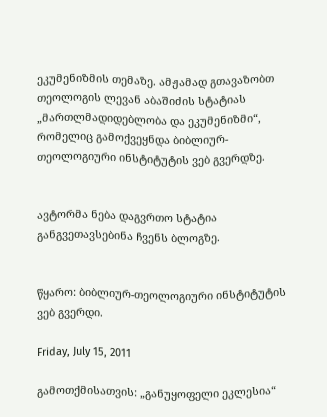ეკუმენიზმის თემაზე. ამჟამად გთავაზობთ თეოლოგის ლევან აბაშიძის სტატიას „მართლმადიდებლობა და ეკუმენიზმი“, რომელიც გამოქვეყნდა ბიბლიურ-თეოლოგიური ინსტიტუტის ვებ გვერდზე.


ავტორმა ნება დაგვრთო სტატია განგვეთავსებინა ჩვენს ბლოგზე.


წყარო: ბიბლიურ-თეოლოგიური ინსტიტუტის ვებ გვერდი.

Friday, July 15, 2011

გამოთქმისათვის: „განუყოფელი ეკლესია“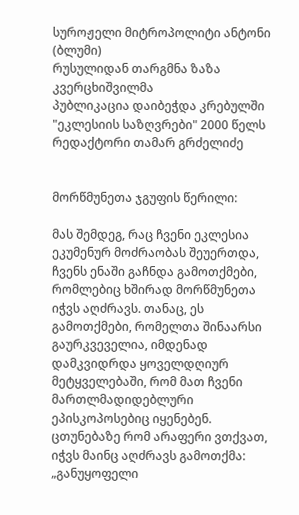სუროჟელი მიტროპოლიტი ანტონი (ბლუმი)
რუსულიდან თარგმნა ზაზა კვერცხიშვილმა
პუბლიკაცია დაიბეჭდა კრებულში "ეკლესიის საზღვრები" 2000 წელს
რედაქტორი თამარ გრძელიძე


მორწმუნეთა ჯგუფის წერილი:

მას შემდეგ, რაც ჩვენი ეკლესია ეკუმენურ მოძრაობას შეუერთდა, ჩვენს ენაში გაჩნდა გამოთქმები, რომლებიც ხშირად მორწმუნეთა იჭვს აღძრავს. თანაც, ეს გამოთქმები, რომელთა შინაარსი გაურკვეველია, იმდენად დამკვიდრდა ყოველდღიურ მეტყველებაში, რომ მათ ჩვენი მართლმადიდებლური ეპისკოპოსებიც იყენებენ.
ცთუნებაზე რომ არაფერი ვთქვათ, იჭვს მაინც აღძრავს გამოთქმა: „განუყოფელი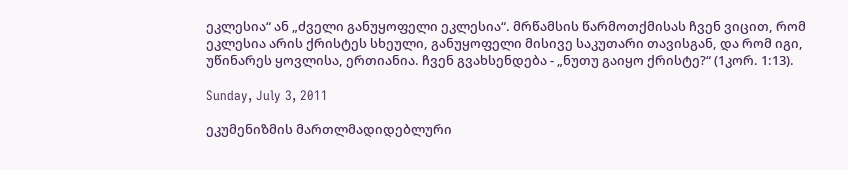ეკლესია“ ან „ძველი განუყოფელი ეკლესია“. მრწამსის წარმოთქმისას ჩვენ ვიცით, რომ ეკლესია არის ქრისტეს სხეული, განუყოფელი მისივე საკუთარი თავისგან, და რომ იგი, უწინარეს ყოვლისა, ერთიანია. ჩვენ გვახსენდება - „ნუთუ გაიყო ქრისტე?“ (1კორ. 1:13).

Sunday, July 3, 2011

ეკუმენიზმის მართლმადიდებლური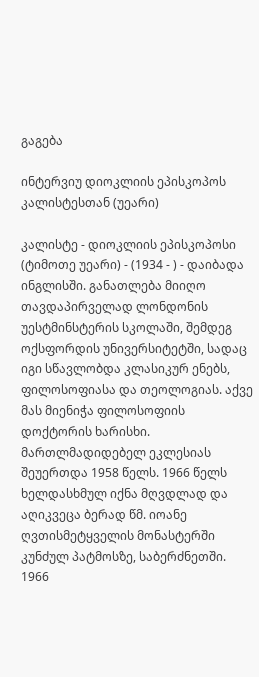გაგება

ინტერვიუ დიოკლიის ეპისკოპოს კალისტესთან (უეარი)

კალისტე - დიოკლიის ეპისკოპოსი (ტიმოთე უეარი) - (1934 - ) - დაიბადა ინგლისში. განათლება მიიღო თავდაპირველად ლონდონის უესტმინსტერის სკოლაში, შემდეგ ოქსფორდის უნივერსიტეტში, სადაც იგი სწავლობდა კლასიკურ ენებს, ფილოსოფიასა და თეოლოგიას. აქვე მას მიენიჭა ფილოსოფიის დოქტორის ხარისხი. მართლმადიდებელ ეკლესიას შეუერთდა 1958 წელს. 1966 წელს ხელდასხმულ იქნა მღვდლად და აღიკვეცა ბერად წმ. იოანე ღვთისმეტყველის მონასტერში კუნძულ პატმოსზე, საბერძნეთში. 1966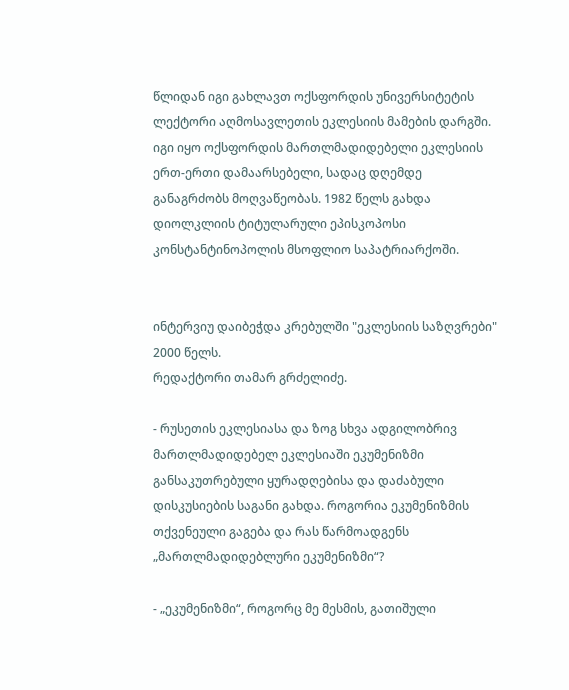წლიდან იგი გახლავთ ოქსფორდის უნივერსიტეტის ლექტორი აღმოსავლეთის ეკლესიის მამების დარგში. იგი იყო ოქსფორდის მართლმადიდებელი ეკლესიის ერთ-ერთი დამაარსებელი, სადაც დღემდე განაგრძობს მოღვაწეობას. 1982 წელს გახდა დიოლკლიის ტიტულარული ეპისკოპოსი კონსტანტინოპოლის მსოფლიო საპატრიარქოში.


ინტერვიუ დაიბეჭდა კრებულში "ეკლესიის საზღვრები" 2000 წელს.
რედაქტორი თამარ გრძელიძე.

- რუსეთის ეკლესიასა და ზოგ სხვა ადგილობრივ მართლმადიდებელ ეკლესიაში ეკუმენიზმი განსაკუთრებული ყურადღებისა და დაძაბული დისკუსიების საგანი გახდა. როგორია ეკუმენიზმის თქვენეული გაგება და რას წარმოადგენს „მართლმადიდებლური ეკუმენიზმი“?

- „ეკუმენიზმი“, როგორც მე მესმის, გათიშული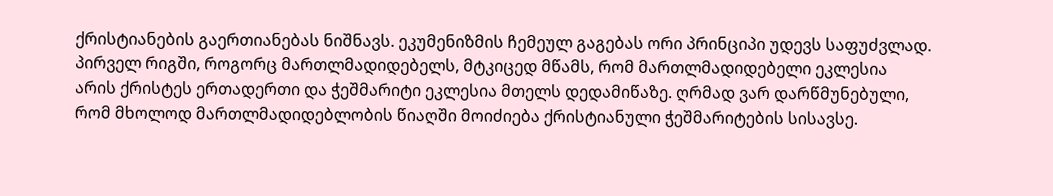ქრისტიანების გაერთიანებას ნიშნავს. ეკუმენიზმის ჩემეულ გაგებას ორი პრინციპი უდევს საფუძვლად. პირველ რიგში, როგორც მართლმადიდებელს, მტკიცედ მწამს, რომ მართლმადიდებელი ეკლესია არის ქრისტეს ერთადერთი და ჭეშმარიტი ეკლესია მთელს დედამიწაზე. ღრმად ვარ დარწმუნებული, რომ მხოლოდ მართლმადიდებლობის წიაღში მოიძიება ქრისტიანული ჭეშმარიტების სისავსე.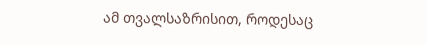ამ თვალსაზრისით, როდესაც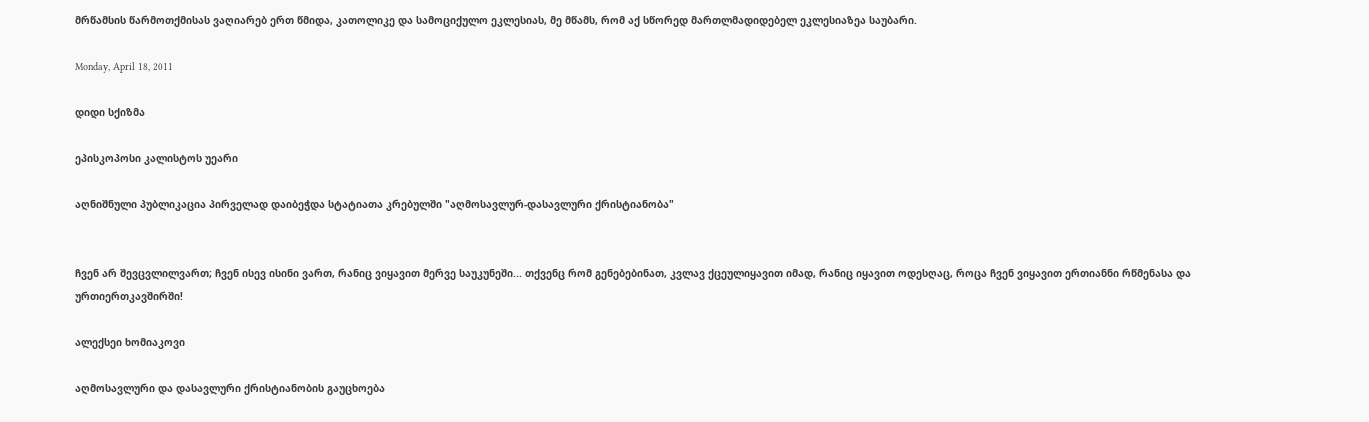მრწამსის წარმოთქმისას ვაღიარებ ერთ წმიდა, კათოლიკე და სამოციქულო ეკლესიას, მე მწამს, რომ აქ სწორედ მართლმადიდებელ ეკლესიაზეა საუბარი.

Monday, April 18, 2011

დიდი სქიზმა

ეპისკოპოსი კალისტოს უეარი

აღნიშნული პუბლიკაცია პირველად დაიბეჭდა სტატიათა კრებულში "აღმოსავლურ-დასავლური ქრისტიანობა"


ჩვენ არ შევცვლილვართ; ჩვენ ისევ ისინი ვართ, რანიც ვიყავით მერვე საუკუნეში... თქვენც რომ გენებებინათ, კვლავ ქცეულიყავით იმად, რანიც იყავით ოდესღაც, როცა ჩვენ ვიყავით ერთიანნი რწმენასა და ურთიერთკავშირში!

ალექსეი ხომიაკოვი

აღმოსავლური და დასავლური ქრისტიანობის გაუცხოება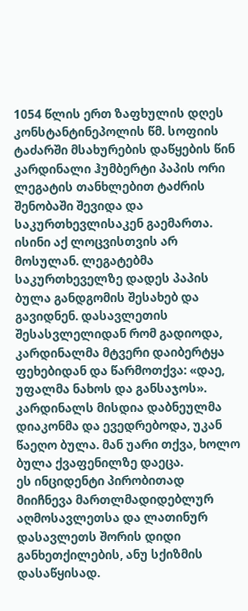1054 წლის ერთ ზაფხულის დღეს კონსტანტინეპოლის წმ. სოფიის ტაძარში მსახურების დაწყების წინ კარდინალი ჰუმბერტი პაპის ორი ლეგატის თანხლებით ტაძრის შენობაში შევიდა და საკურთხევლისაკენ გაემართა. ისინი აქ ლოცვისთვის არ მოსულან. ლეგატებმა საკურთხეველზე დადეს პაპის ბულა განდგომის შესახებ და გავიდნენ. დასავლეთის შესასვლელიდან რომ გადიოდა, კარდინალმა მტვერი დაიბერტყა ფეხებიდან და წარმოთქვა: «დაე, უფალმა ნახოს და განსაჯოს». კარდინალს მისდია დაბნეულმა დიაკონმა და ევედრებოდა, უკან წაეღო ბულა. მან უარი თქვა, ხოლო ბულა ქვაფენილზე დაეცა.
ეს ინციდენტი პირობითად მიიჩნევა მართლმადიდებლურ აღმოსავლეთსა და ლათინურ დასავლეთს შორის დიდი განხეთქილების, ანუ სქიზმის დასაწყისად.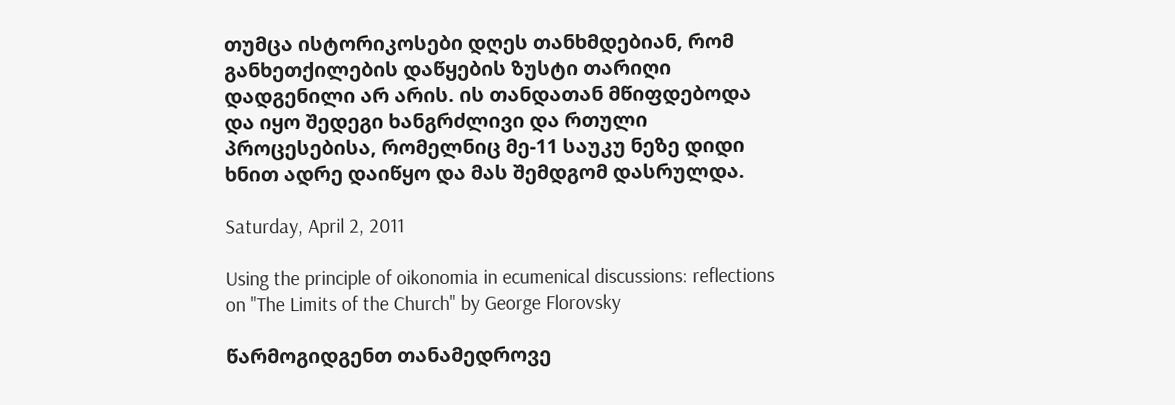თუმცა ისტორიკოსები დღეს თანხმდებიან, რომ განხეთქილების დაწყების ზუსტი თარიღი დადგენილი არ არის. ის თანდათან მწიფდებოდა და იყო შედეგი ხანგრძლივი და რთული პროცესებისა, რომელნიც მე-11 საუკუ ნეზე დიდი ხნით ადრე დაიწყო და მას შემდგომ დასრულდა.

Saturday, April 2, 2011

Using the principle of oikonomia in ecumenical discussions: reflections on "The Limits of the Church" by George Florovsky

წარმოგიდგენთ თანამედროვე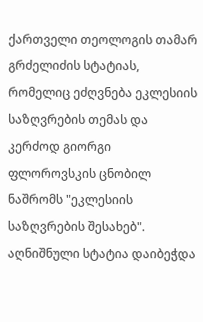ქართველი თეოლოგის თამარ გრძელიძის სტატიას, რომელიც ეძღვნება ეკლესიის საზღვრების თემას და კერძოდ გიორგი ფლოროვსკის ცნობილ ნაშრომს "ეკლესიის საზღვრების შესახებ". აღნიშნული სტატია დაიბეჭდა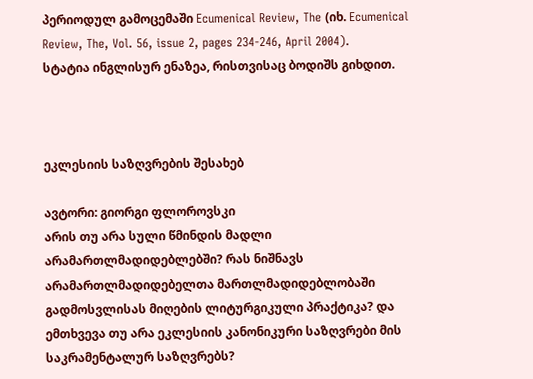პერიოდულ გამოცემაში Ecumenical Review, The (იხ. Ecumenical Review, The, Vol. 56, issue 2, pages 234-246, April 2004).
სტატია ინგლისურ ენაზეა, რისთვისაც ბოდიშს გიხდით.



ეკლესიის საზღვრების შესახებ

ავტორი: გიორგი ფლოროვსკი
არის თუ არა სული წმინდის მადლი არამართლმადიდებლებში? რას ნიშნავს არამართლმადიდებელთა მართლმადიდებლობაში გადმოსვლისას მიღების ლიტურგიკული პრაქტიკა? და ემთხვევა თუ არა ეკლესიის კანონიკური საზღვრები მის საკრამენტალურ საზღვრებს?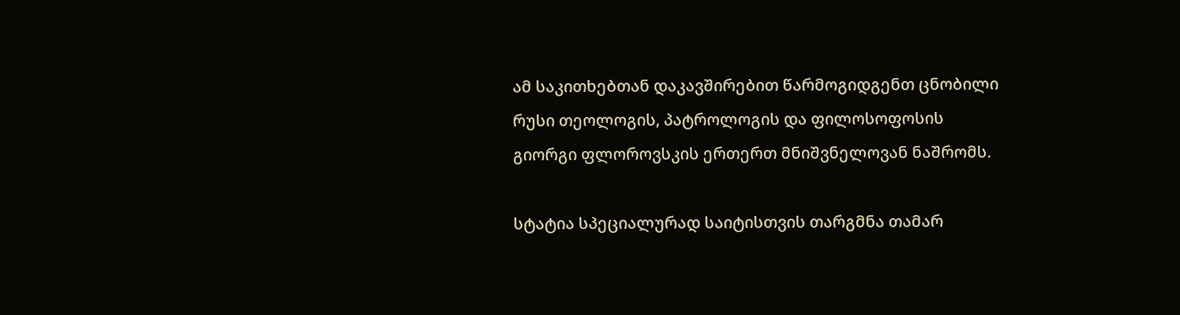ამ საკითხებთან დაკავშირებით წარმოგიდგენთ ცნობილი რუსი თეოლოგის, პატროლოგის და ფილოსოფოსის გიორგი ფლოროვსკის ერთერთ მნიშვნელოვან ნაშრომს.

სტატია სპეციალურად საიტისთვის თარგმნა თამარ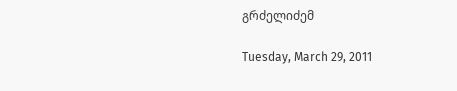გრძელიძემ

Tuesday, March 29, 2011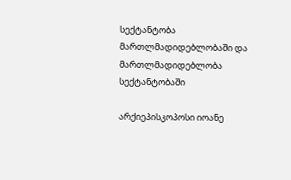სექტანტობა მართლმადიდებლობაში და მართლმადიდებლობა სექტანტობაში

არქიეპისკოპოსი იოანე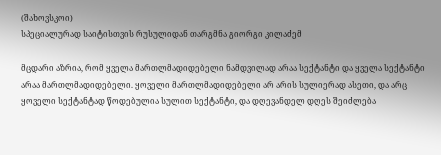(შახოვსკოი)
სპეციალურად საიტისთვის რუსულიდან თარგმნა გიორგი კილაძემ

მცდარი აზრია, რომ ყველა მართლმადიდებელი ნამდვილად არაა სექტანტი და ყველა სექტანტი არაა მართლმადიდებელი. ყოველი მართლმადიდებელი არ არის სულიერად ასეთი, და არც ყოველი სექტანტად წოდებულია სულით სექტანტი, და დღევანდელ დღეს შეიძლება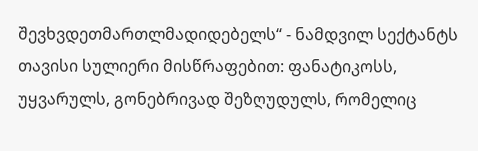შევხვდეთმართლმადიდებელს“ - ნამდვილ სექტანტს თავისი სულიერი მისწრაფებით: ფანატიკოსს, უყვარულს, გონებრივად შეზღუდულს, რომელიც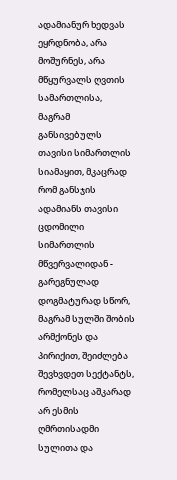ადამიანურ ხედვას ეყრდნობა, არა მოშურნეს, არა მწყურვალს ღვთის სამართლისა, მაგრამ განსივებულს თავისი სიმართლის სიამაყით, მკაცრად რომ განსჯის ადამიანს თავისი ცდომილი სიმართლის მწვერვალიდან - გარეგნულად დოგმატურად სწორ, მაგრამ სულში შობის არმქონეს და პირიქით, შეიძლება შევხვდეთ სექტანტს, რომელსაც აშკარად არ ესმის ღმრთისადმი სულითა და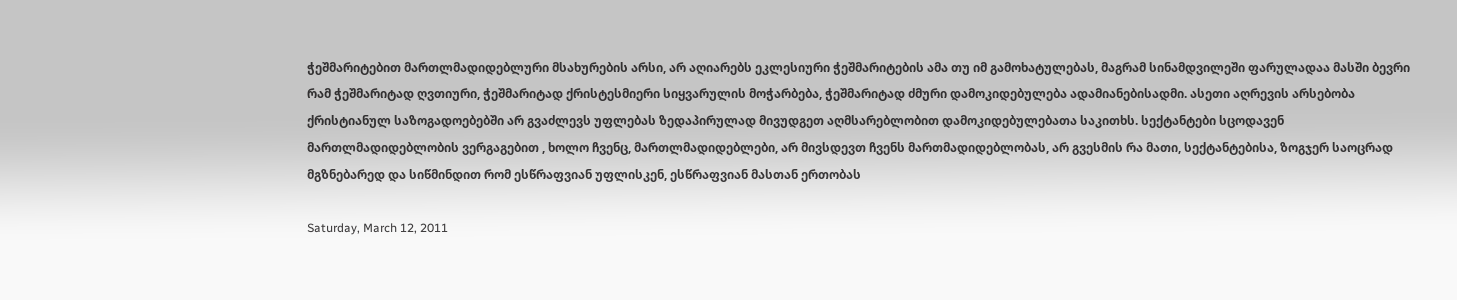ჭეშმარიტებით მართლმადიდებლური მსახურების არსი, არ აღიარებს ეკლესიური ჭეშმარიტების ამა თუ იმ გამოხატულებას, მაგრამ სინამდვილეში ფარულადაა მასში ბევრი რამ ჭეშმარიტად ღვთიური, ჭეშმარიტად ქრისტესმიერი სიყვარულის მოჭარბება, ჭეშმარიტად ძმური დამოკიდებულება ადამიანებისადმი. ასეთი აღრევის არსებობა ქრისტიანულ საზოგადოებებში არ გვაძლევს უფლებას ზედაპირულად მივუდგეთ აღმსარებლობით დამოკიდებულებათა საკითხს. სექტანტები სცოდავენ მართლმადიდებლობის ვერგაგებით , ხოლო ჩვენც, მართლმადიდებლები, არ მივსდევთ ჩვენს მართმადიდებლობას, არ გვესმის რა მათი, სექტანტებისა, ზოგჯერ საოცრად მგზნებარედ და სიწმინდით რომ ესწრაფვიან უფლისკენ, ესწრაფვიან მასთან ერთობას

Saturday, March 12, 2011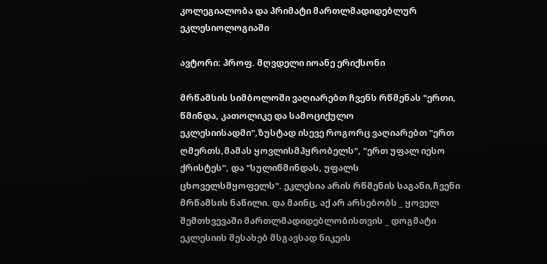კოლეგიალობა და პრიმატი მართლმადიდებლურ ეკლესიოლოგიაში

ავტორი: პროფ. მღვდელი იოანე ერიქსონი

მრწამსის სიმბოლოში ვაღიარებთ ჩვენს რწმენას "ერთი, წმინდა, კათოლიკე და სამოციქულო ეკლესიისადმი",ზუსტად ისევე როგორც ვაღიარებთ "ერთ ღმერთს,მამას ყოვლისმპყრობელს", "ერთ უფალ იესო ქრისტეს", და "სულიწმინდას, უფალს ცხოველსმყოფელს". ეკლესია არის რწმენის საგანი,ჩვენი მრწამსის ნაწილი. და მაინც, აქ არ არსებობს _ ყოველ შემთხვევაში მართლმადიდებლობისთვის _ დოგმატი ეკლესიის შესახებ მსგავსად ნიკეის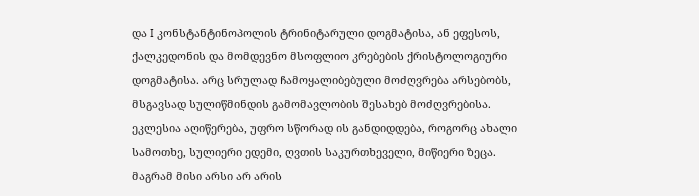და I კონსტანტინოპოლის ტრინიტარული დოგმატისა, ან ეფესოს, ქალკედონის და მომდევნო მსოფლიო კრებების ქრისტოლოგიური დოგმატისა. არც სრულად ჩამოყალიბებული მოძღვრება არსებობს, მსგავსად სულიწმინდის გამომავლობის შესახებ მოძღვრებისა. ეკლესია აღიწერება, უფრო სწორად ის განდიდდება, როგორც ახალი სამოთხე, სულიერი ედემი, ღვთის საკურთხეველი, მიწიერი ზეცა. მაგრამ მისი არსი არ არის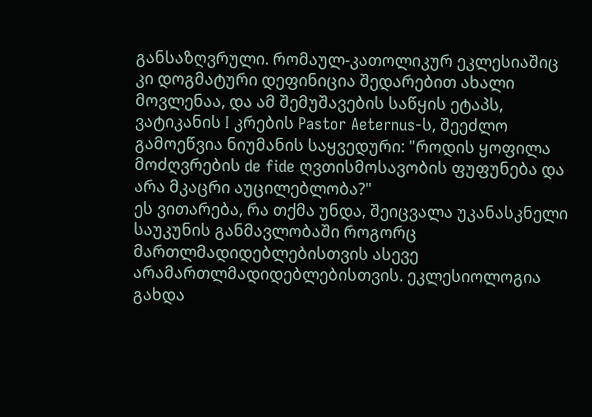განსაზღვრული. რომაულ-კათოლიკურ ეკლესიაშიც კი დოგმატური დეფინიცია შედარებით ახალი მოვლენაა, და ამ შემუშავების საწყის ეტაპს, ვატიკანის I კრების Pastor Aeternus-ს, შეეძლო გამოეწვია ნიუმანის საყვედური: "როდის ყოფილა მოძღვრების de fide ღვთისმოსავობის ფუფუნება და არა მკაცრი აუცილებლობა?"
ეს ვითარება, რა თქმა უნდა, შეიცვალა უკანასკნელი საუკუნის განმავლობაში როგორც მართლმადიდებლებისთვის ასევე არამართლმადიდებლებისთვის. ეკლესიოლოგია გახდა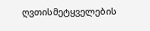ღვთისმეტყველების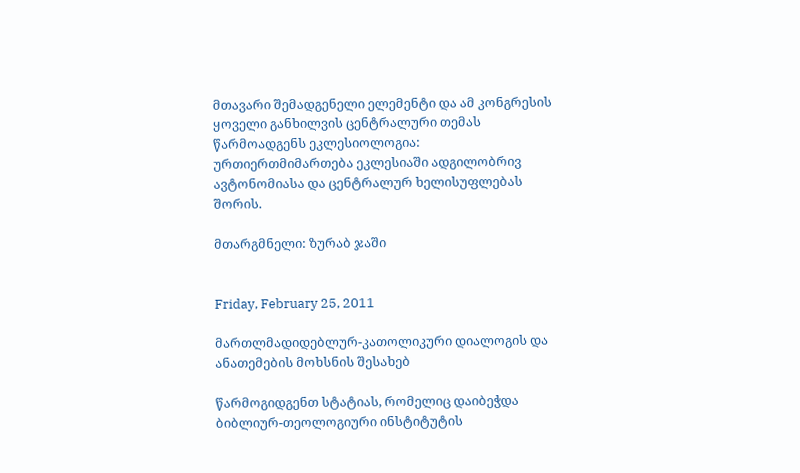მთავარი შემადგენელი ელემენტი და ამ კონგრესის ყოველი განხილვის ცენტრალური თემას წარმოადგენს ეკლესიოლოგია: ურთიერთმიმართება ეკლესიაში ადგილობრივ ავტონომიასა და ცენტრალურ ხელისუფლებას შორის.

მთარგმნელი: ზურაბ ჯაში


Friday, February 25, 2011

მართლმადიდებლურ-კათოლიკური დიალოგის და ანათემების მოხსნის შესახებ

წარმოგიდგენთ სტატიას, რომელიც დაიბეჭდა ბიბლიურ-თეოლოგიური ინსტიტუტის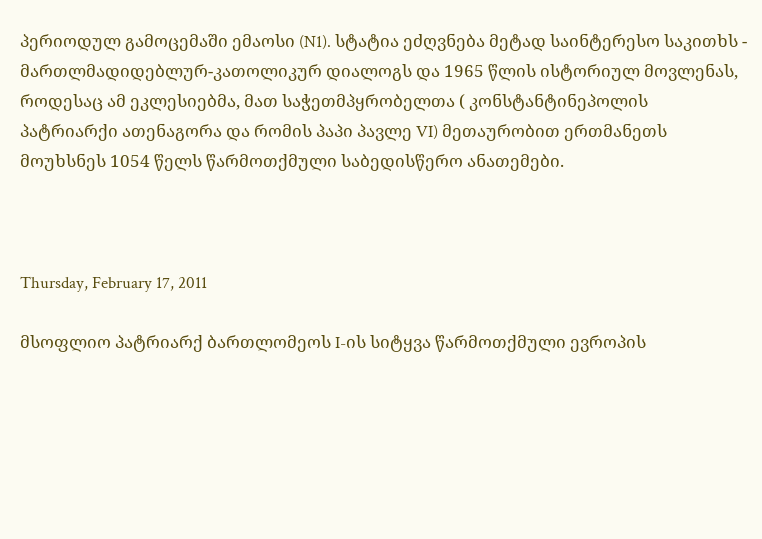პერიოდულ გამოცემაში ემაოსი (N1). სტატია ეძღვნება მეტად საინტერესო საკითხს - მართლმადიდებლურ-კათოლიკურ დიალოგს და 1965 წლის ისტორიულ მოვლენას, როდესაც ამ ეკლესიებმა, მათ საჭეთმპყრობელთა ( კონსტანტინეპოლის პატრიარქი ათენაგორა და რომის პაპი პავლე VI) მეთაურობით ერთმანეთს მოუხსნეს 1054 წელს წარმოთქმული საბედისწერო ანათემები.



Thursday, February 17, 2011

მსოფლიო პატრიარქ ბართლომეოს I-ის სიტყვა წარმოთქმული ევროპის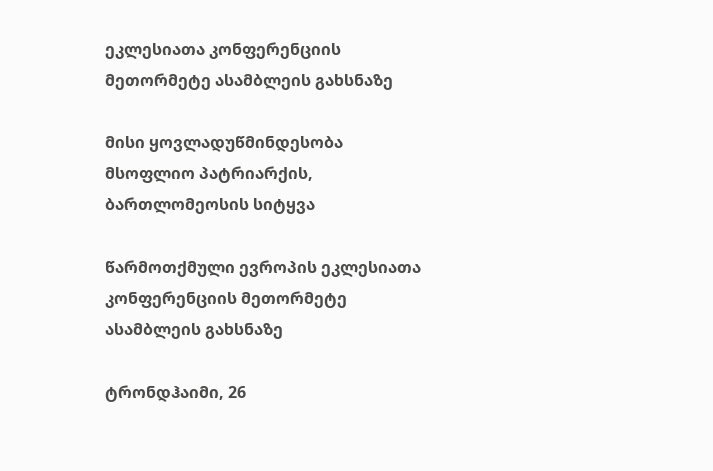ეკლესიათა კონფერენციის მეთორმეტე ასამბლეის გახსნაზე

მისი ყოვლადუწმინდესობა მსოფლიო პატრიარქის, ბართლომეოსის სიტყვა

წარმოთქმული ევროპის ეკლესიათა კონფერენციის მეთორმეტე ასამბლეის გახსნაზე

ტრონდჰაიმი, 26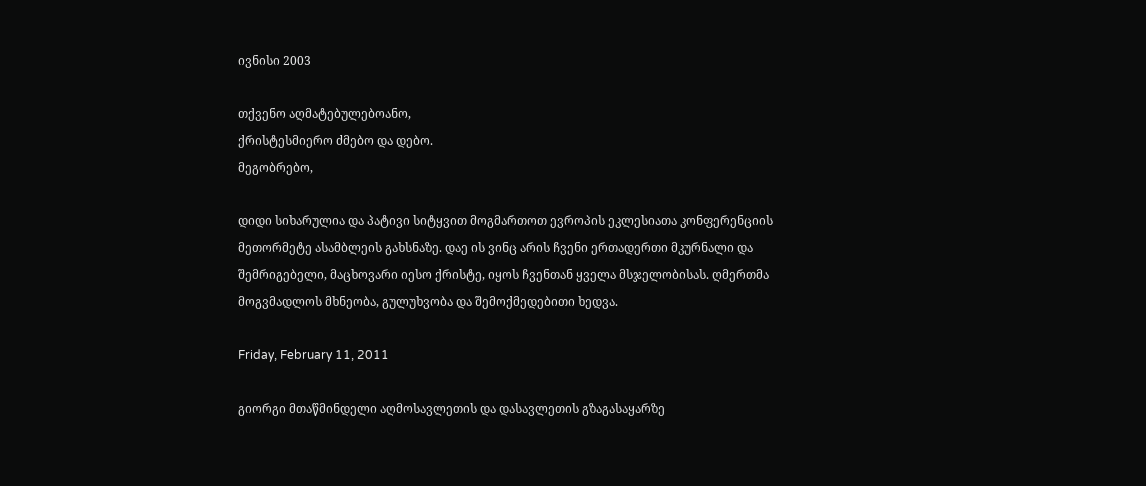ივნისი 2003

თქვენო აღმატებულებოანო,
ქრისტესმიერო ძმებო და დებო.
მეგობრებო,

დიდი სიხარულია და პატივი სიტყვით მოგმართოთ ევროპის ეკლესიათა კონფერენციის მეთორმეტე ასამბლეის გახსნაზე. დაე ის ვინც არის ჩვენი ერთადერთი მკურნალი და შემრიგებელი, მაცხოვარი იესო ქრისტე, იყოს ჩვენთან ყველა მსჯელობისას. ღმერთმა მოგვმადლოს მხნეობა, გულუხვობა და შემოქმედებითი ხედვა.

Friday, February 11, 2011

გიორგი მთაწმინდელი აღმოსავლეთის და დასავლეთის გზაგასაყარზე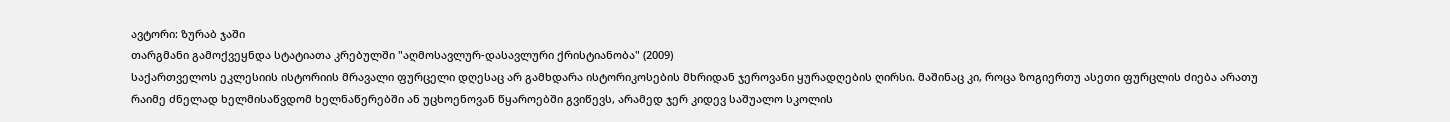ავტორი: ზურაბ ჯაში
თარგმანი გამოქვეყნდა სტატიათა კრებულში "აღმოსავლურ-დასავლური ქრისტიანობა" (2009)
საქართველოს ეკლესიის ისტორიის მრავალი ფურცელი დღესაც არ გამხდარა ისტორიკოსების მხრიდან ჯეროვანი ყურადღების ღირსი. მაშინაც კი, როცა ზოგიერთუ ასეთი ფურცლის ძიება არათუ რაიმე ძნელად ხელმისაწვდომ ხელნაწერებში ან უცხოენოვან წყაროებში გვიწევს, არამედ ჯერ კიდევ საშუალო სკოლის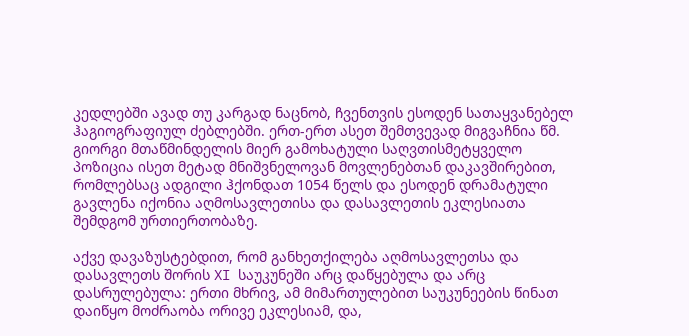კედლებში ავად თუ კარგად ნაცნობ, ჩვენთვის ესოდენ სათაყვანებელ ჰაგიოგრაფიულ ძებლებში. ერთ-ერთ ასეთ შემთვევად მიგვაჩნია წმ. გიორგი მთაწმინდელის მიერ გამოხატული საღვთისმეტყველო პოზიცია ისეთ მეტად მნიშვნელოვან მოვლენებთან დაკავშირებით, რომლებსაც ადგილი ჰქონდათ 1054 წელს და ესოდენ დრამატული გავლენა იქონია აღმოსავლეთისა და დასავლეთის ეკლესიათა შემდგომ ურთიერთობაზე.

აქვე დავაზუსტებდით, რომ განხეთქილება აღმოსავლეთსა და დასავლეთს შორის XI საუკუნეში არც დაწყებულა და არც დასრულებულა: ერთი მხრივ, ამ მიმართულებით საუკუნეების წინათ დაიწყო მოძრაობა ორივე ეკლესიამ, და,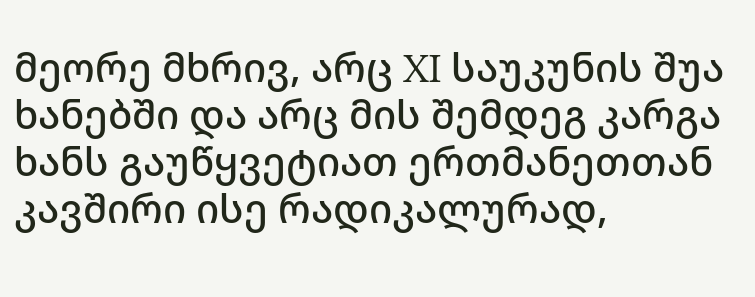მეორე მხრივ, არც XI საუკუნის შუა ხანებში და არც მის შემდეგ კარგა ხანს გაუწყვეტიათ ერთმანეთთან კავშირი ისე რადიკალურად,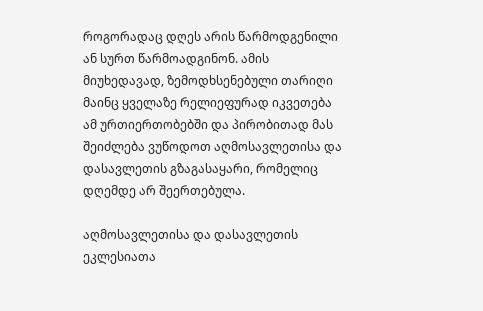როგორადაც დღეს არის წარმოდგენილი ან სურთ წარმოადგინონ. ამის მიუხედავად, ზემოდხსენებული თარიღი მაინც ყველაზე რელიეფურად იკვეთება ამ ურთიერთობებში და პირობითად მას შეიძლება ვუწოდოთ აღმოსავლეთისა და დასავლეთის გზაგასაყარი, რომელიც დღემდე არ შეერთებულა.

აღმოსავლეთისა და დასავლეთის ეკლესიათა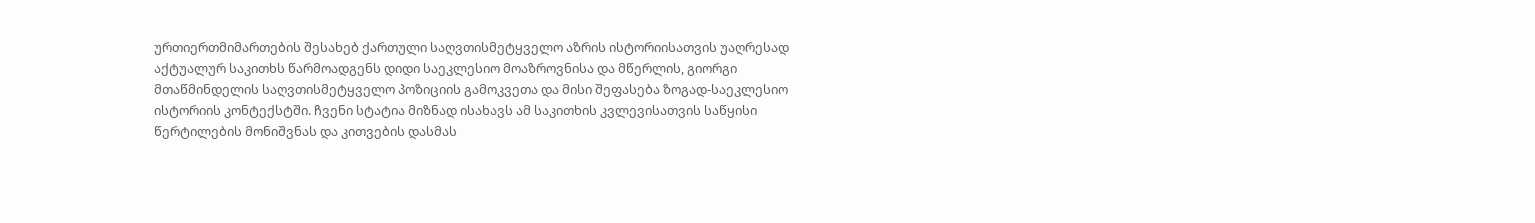ურთიერთმიმართების შესახებ ქართული საღვთისმეტყველო აზრის ისტორიისათვის უაღრესად აქტუალურ საკითხს წარმოადგენს დიდი საეკლესიო მოაზროვნისა და მწერლის, გიორგი მთაწმინდელის საღვთისმეტყველო პოზიციის გამოკვეთა და მისი შეფასება ზოგად-საეკლესიო ისტორიის კონტექსტში. ჩვენი სტატია მიზნად ისახავს ამ საკითხის კვლევისათვის საწყისი წერტილების მონიშვნას და კითვების დასმას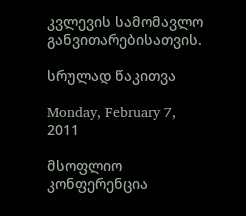კვლევის სამომავლო განვითარებისათვის.

სრულად წაკითვა

Monday, February 7, 2011

მსოფლიო კონფერენცია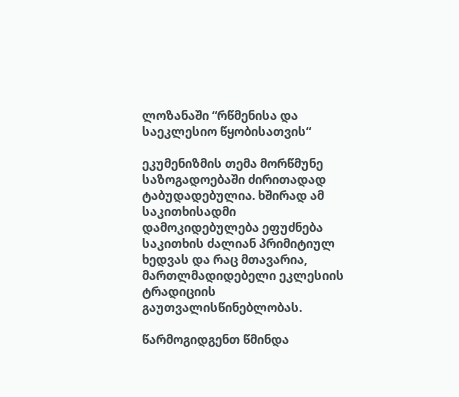ლოზანაში “რწმენისა და საეკლესიო წყობისათვის“

ეკუმენიზმის თემა მორწმუნე საზოგადოებაში ძირითადად ტაბუდადებულია. ხშირად ამ საკითხისადმი დამოკიდებულება ეფუძნება საკითხის ძალიან პრიმიტიულ ხედვას და რაც მთავარია, მართლმადიდებელი ეკლესიის ტრადიციის გაუთვალისწინებლობას.

წარმოგიდგენთ წმინდა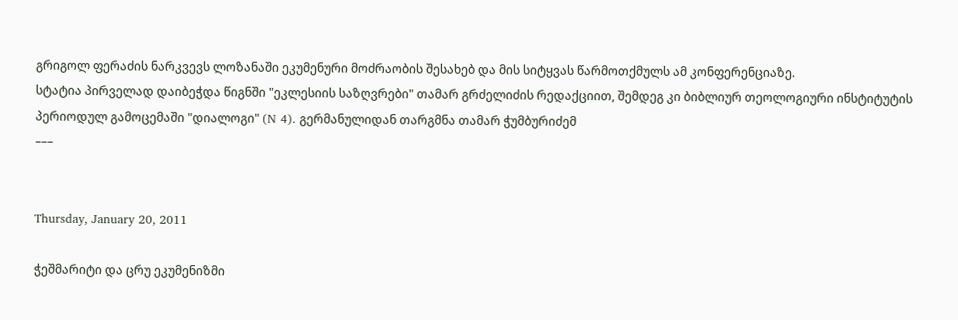გრიგოლ ფერაძის ნარკვევს ლოზანაში ეკუმენური მოძრაობის შესახებ და მის სიტყვას წარმოთქმულს ამ კონფერენციაზე.
სტატია პირველად დაიბეჭდა წიგნში "ეკლესიის საზღვრები" თამარ გრძელიძის რედაქციით, შემდეგ კი ბიბლიურ თეოლოგიური ინსტიტუტის პერიოდულ გამოცემაში "დიალოგი" (N 4). გერმანულიდან თარგმნა თამარ ჭუმბურიძემ
–––


Thursday, January 20, 2011

ჭეშმარიტი და ცრუ ეკუმენიზმი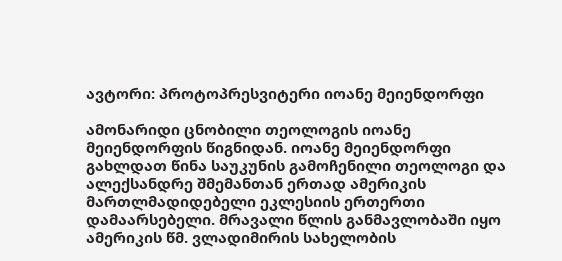ავტორი: პროტოპრესვიტერი იოანე მეიენდორფი

ამონარიდი ცნობილი თეოლოგის იოანე მეიენდორფის წიგნიდან. იოანე მეიენდორფი გახლდათ წინა საუკუნის გამოჩენილი თეოლოგი და ალექსანდრე შმემანთან ერთად ამერიკის მართლმადიდებელი ეკლესიის ერთერთი დამაარსებელი. მრავალი წლის განმავლობაში იყო ამერიკის წმ. ვლადიმირის სახელობის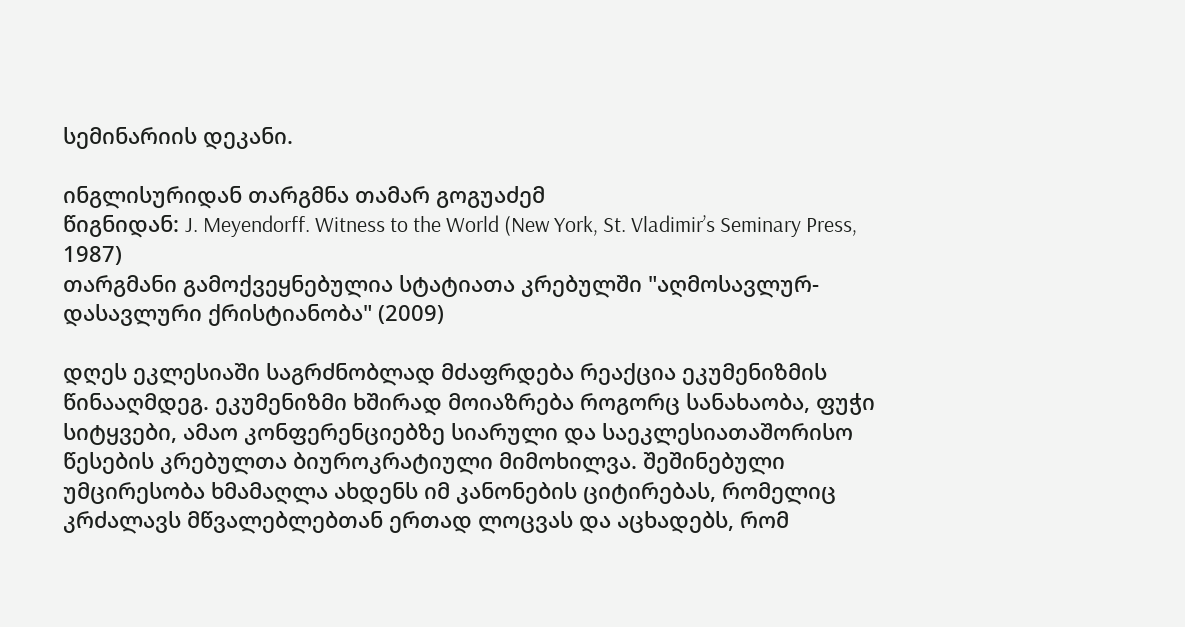სემინარიის დეკანი.

ინგლისურიდან თარგმნა თამარ გოგუაძემ
წიგნიდან: J. Meyendorff. Witness to the World (New York, St. Vladimir’s Seminary Press, 1987)
თარგმანი გამოქვეყნებულია სტატიათა კრებულში "აღმოსავლურ-დასავლური ქრისტიანობა" (2009)

დღეს ეკლესიაში საგრძნობლად მძაფრდება რეაქცია ეკუმენიზმის წინააღმდეგ. ეკუმენიზმი ხშირად მოიაზრება როგორც სანახაობა, ფუჭი სიტყვები, ამაო კონფერენციებზე სიარული და საეკლესიათაშორისო წესების კრებულთა ბიუროკრატიული მიმოხილვა. შეშინებული უმცირესობა ხმამაღლა ახდენს იმ კანონების ციტირებას, რომელიც კრძალავს მწვალებლებთან ერთად ლოცვას და აცხადებს, რომ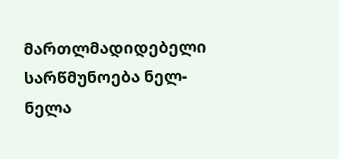მართლმადიდებელი სარწმუნოება ნელ-ნელა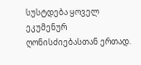სუსტდება ყოველ ეკუმენურ ღონისძიებასთან ერთად.